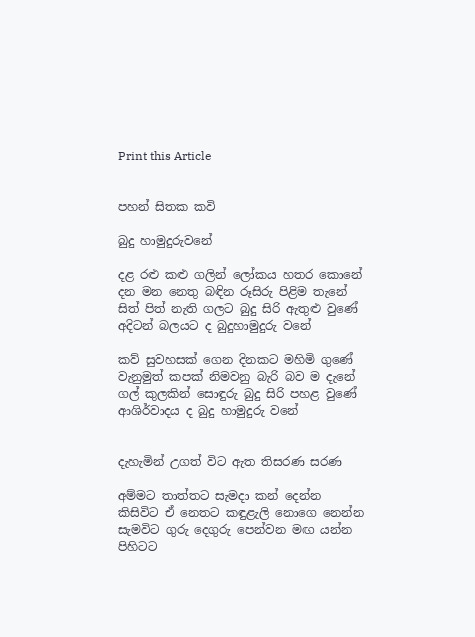Print this Article


පහන් සිතක කවි

බුදු හාමුදුරුවනේ

දළ රළු කළු ගලින් ලෝකය හතර කොනේ
දන මන නෙතු බඳින රූසිරු පිළිම තැනේ
සිත් පිත් නැති ගලට බුදු සිරි ඇතුළු වුණේ
අදිටන් බලයට ද බුදුහාමුදුරු වනේ

කව් සුවහසක් ගෙන දිනකට මහිමි ගුණේ
වැනුමුත් කපක් නිමවනු බැරි බව ම දැනේ
ගල් කුලකින් සොඳුරු බුදු සිරි පහළ වුණේ
ආශිර්වාදය ද බුදු හාමුදුරු වනේ


දැහැමින් උගත් විට ඇත තිසරණ සරණ

අම්මට තාත්තට සැමදා කන් දෙන්න
කිසිවිට ඒ නෙතට කඳුළැලි නොගෙ නෙන්න
සැමවිට ගුරු දෙගුරු පෙන්වන මඟ යන්න
පිහිටට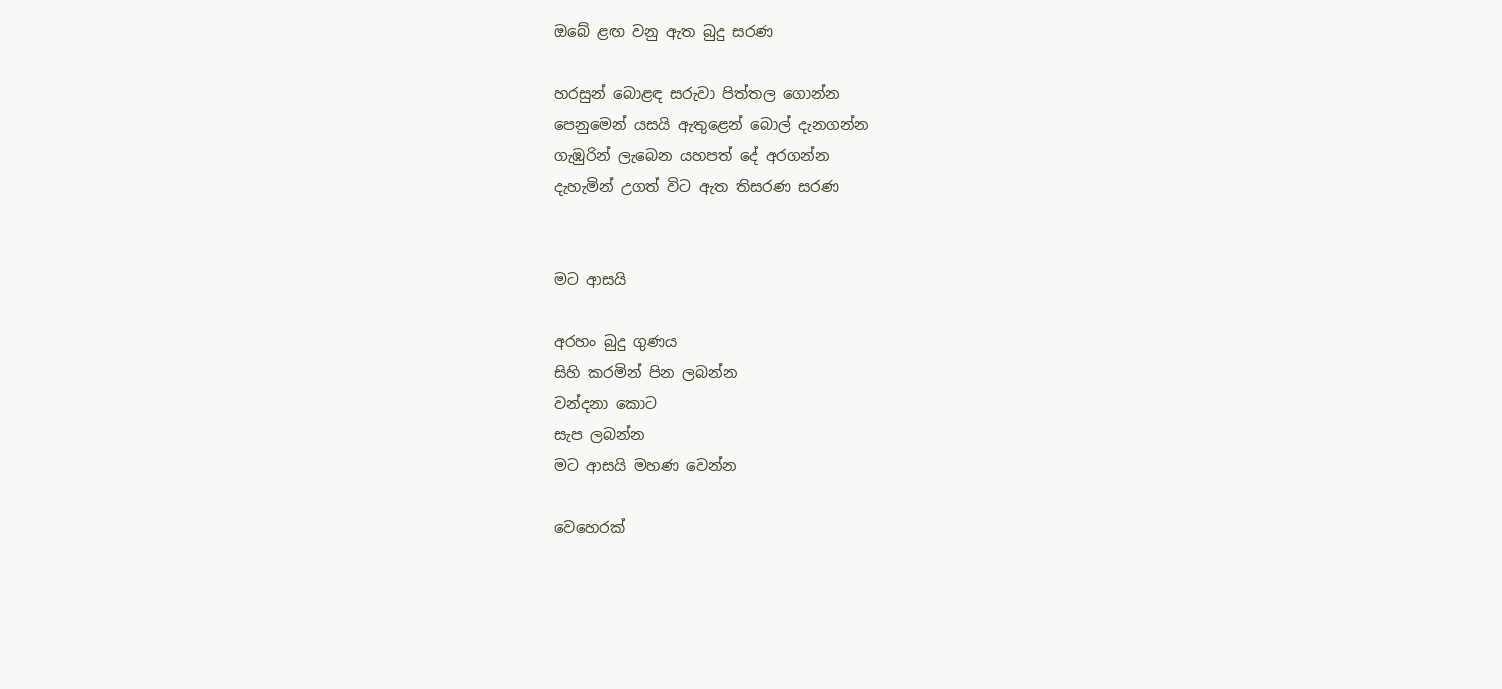ඔබේ ළඟ වනු ඇත බුදු සරණ

හරසුන් බොළඳ සරුවා පිත්තල ගොන්න
පෙනුමෙන් යසයි ඇතුළෙන් බොල් දැනගන්න
ගැඹුරින් ලැබෙන යහපත් දේ අරගන්න
දැහැමින් උගත් විට ඇත තිසරණ සරණ


මට ආසයි

අරහං බුදු ගුණය
සිහි කරමින් පින ලබන්න
වන්දනා කොට
සැප ලබන්න
මට ආසයි මහණ වෙන්න

වෙහෙරක්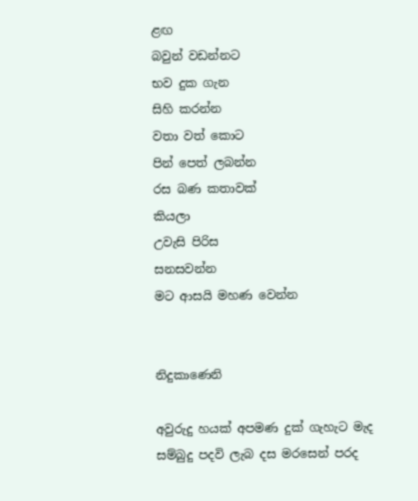ළඟ
බවුන් වඩන්නට
භව දුක ගැන
සිහි කරන්න
වතා වත් කොට
පින් පෙත් ලබන්න
රස බණ කතාවක්
කියලා
උවැසි පිරිස
සනසවන්න
මට ආසයි මහණ වෙන්න


නිදුකාණෙනි

අවුරුදු හයක් අපමණ දුක් ගැහැට මැද
සම්බුදු පදවි ලැබ දස මරසෙන් පරද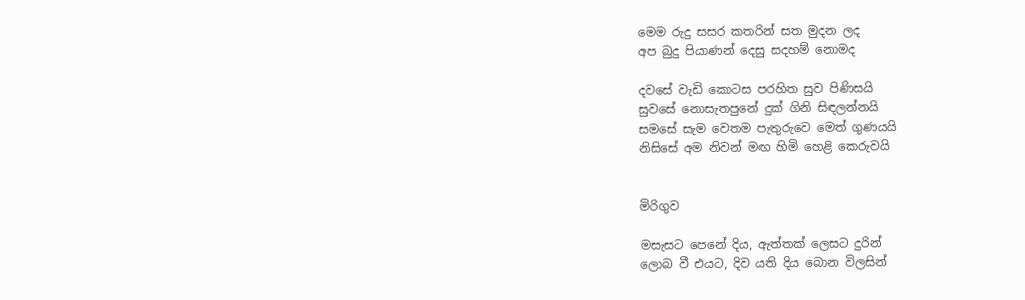මෙම රුදු සසර කතරින් සත මුදන ලද
අප බුදු පියාණන් දෙසු සදහම් නොමද

දවසේ වැඩි කොටස පරහිත සුව පිණිසයි
සුවසේ නොසැතපුනේ දුක් ගිනි සිඳලන්නයි
සමසේ සැම වෙතම පැතුරුවෙ මෙත් ගුණයයි
නිසිසේ අම නිවන් මඟ හිමි හෙළි කෙරුවයි


මිරිගුව

මසැසට පෙනේ දිය, ඇත්තක් ලෙසට දුරින්
ලොබ වී එයට, දිව යති දිය බොන විලසින්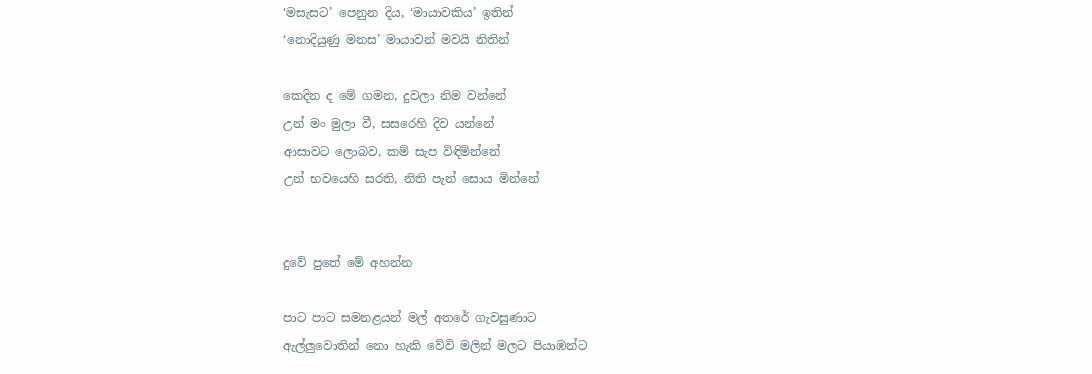‘මසැසට’ පෙනුන දිය, ‘මායාවකිය’ ඉතින්
‘නොදියුණු මනස’ මායාවන් මවයි නිතින්

කෙදින ද මේ ගමන, දුවලා නිම වන්නේ
උන් මං මුලා වී, සසරෙහි දිව යන්නේ
ආසාවට ලොබව, කම් සැප විඳිමින්නේ
උන් භවයෙහි සරති, නිති පැන් සොය මින්නේ


දුවේ පුතේ මේ අහන්න

පාට පාට සමනළයන් මල් අතරේ ගැවසුණාට
ඇල්ලුවොතින් නො හැකි වේවි මලින් මලට පියාඹන්ට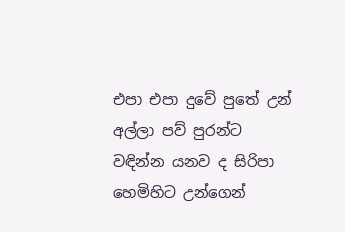එපා එපා දුවේ පුතේ උන් අල්ලා පව් පුරන්ට
වඳින්න යනව ද සිරිපා හෙමිහිට උන්ගෙන්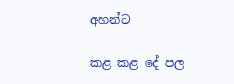අහන්ට

කළ කළ දේ පල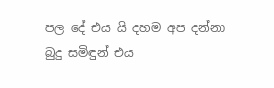පල දේ එය යි දහම අප දන්නා
බුදු සමිඳුන් එය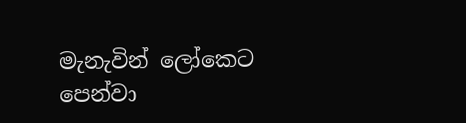මැනැවින් ලෝකෙට පෙන්වා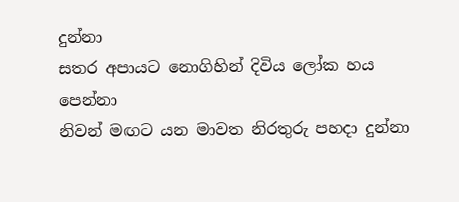දුන්නා
සතර අපායට නොගිහින් දිවිය ලෝක හය පෙන්නා
නිවන් මඟට යන මාවත නිරතුරු පහදා දුන්නා